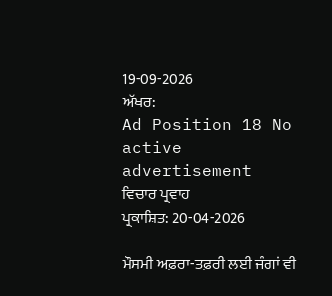19-09-2026
ਅੱਖਰ:
Ad Position 18 No active advertisement
ਵਿਚਾਰ ਪ੍ਰਵਾਹ
ਪ੍ਰਕਾਸ਼ਿਤ: 20-04-2026

ਮੌਸਮੀ ਅਫ਼ਰਾ-ਤਫ਼ਰੀ ਲਈ ਜੰਗਾਂ ਵੀ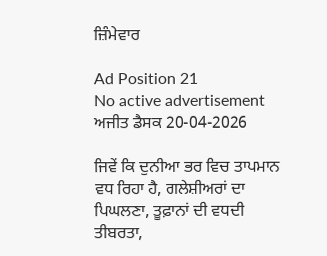ਜ਼ਿੰਮੇਵਾਰ

Ad Position 21
No active advertisement
ਅਜੀਤ ਡੈਸਕ 20-04-2026

ਜਿਵੇਂ ਕਿ ਦੁਨੀਆ ਭਰ ਵਿਚ ਤਾਪਮਾਨ ਵਧ ਰਿਹਾ ਹੈ, ਗਲੇਸ਼ੀਅਰਾਂ ਦਾ ਪਿਘਲਣਾ, ਤੂਫ਼ਾਨਾਂ ਦੀ ਵਧਦੀ ਤੀਬਰਤਾ,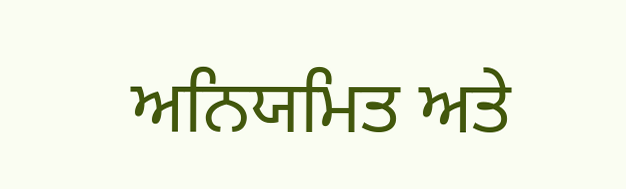ਅਨਿਯਮਿਤ ਅਤੇ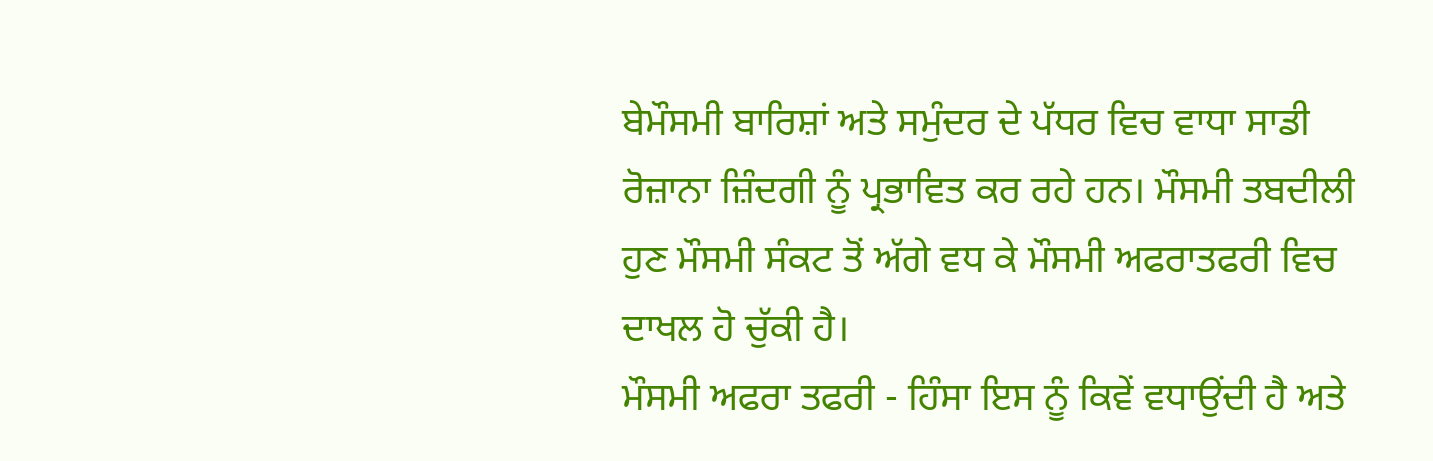ਬੇਮੌਸਮੀ ਬਾਰਿਸ਼ਾਂ ਅਤੇ ਸਮੁੰਦਰ ਦੇ ਪੱਧਰ ਵਿਚ ਵਾਧਾ ਸਾਡੀ ਰੋਜ਼ਾਨਾ ਜ਼ਿੰਦਗੀ ਨੂੰ ਪ੍ਰਭਾਵਿਤ ਕਰ ਰਹੇ ਹਨ। ਮੌਸਮੀ ਤਬਦੀਲੀ ਹੁਣ ਮੌਸਮੀ ਸੰਕਟ ਤੋਂ ਅੱਗੇ ਵਧ ਕੇ ਮੌਸਮੀ ਅਫਰਾਤਫਰੀ ਵਿਚ ਦਾਖਲ ਹੋ ਚੁੱਕੀ ਹੈ।
ਮੌਸਮੀ ਅਫਰਾ ਤਫਰੀ - ਹਿੰਸਾ ਇਸ ਨੂੰ ਕਿਵੇਂ ਵਧਾਉਂਦੀ ਹੈ ਅਤੇ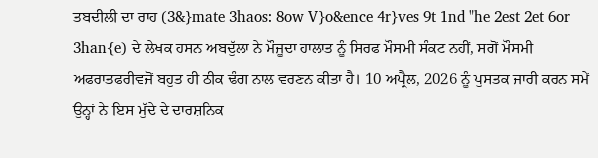ਤਬਦੀਲੀ ਦਾ ਰਾਹ (3&}mate 3haos: 8ow V}o&ence 4r}ves 9t 1nd "he 2est 2et 6or 3han{e) ਦੇ ਲੇਖਕ ਹਸਨ ਅਬਦੁੱਲਾ ਨੇ ਮੌਜੂਦਾ ਹਾਲਾਤ ਨੂੰ ਸਿਰਫ ਮੌਸਮੀ ਸੰਕਟ ਨਹੀਂ, ਸਗੋਂ ਮੌਸਮੀ ਅਫਰਾਤਫਰੀਵਜੋਂ ਬਹੁਤ ਹੀ ਠੀਕ ਢੰਗ ਨਾਲ ਵਰਣਨ ਕੀਤਾ ਹੈ। 10 ਅਪ੍ਰੈਲ, 2026 ਨੂੰ ਪੁਸਤਕ ਜਾਰੀ ਕਰਨ ਸਮੇਂ ਉਨ੍ਹਾਂ ਨੇ ਇਸ ਮੁੱਦੇ ਦੇ ਦਾਰਸ਼ਨਿਕ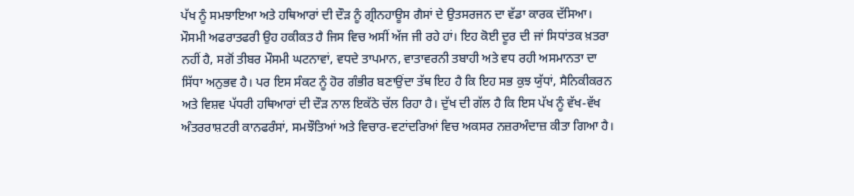ਪੱਖ ਨੂੰ ਸਮਝਾਇਆ ਅਤੇ ਹਥਿਆਰਾਂ ਦੀ ਦੌੜ ਨੂੰ ਗ੍ਰੀਨਹਾਊਸ ਗੈਸਾਂ ਦੇ ਉਤਸਰਜਨ ਦਾ ਵੱਡਾ ਕਾਰਕ ਦੱਸਿਆ।
ਮੌਸਮੀ ਅਫਰਾਤਫਰੀ ਉਹ ਹਕੀਕਤ ਹੈ ਜਿਸ ਵਿਚ ਅਸੀਂ ਅੱਜ ਜੀ ਰਹੇ ਹਾਂ। ਇਹ ਕੋਈ ਦੂਰ ਦੀ ਜਾਂ ਸਿਧਾਂਤਕ ਖ਼ਤਰਾ ਨਹੀਂ ਹੈ, ਸਗੋਂ ਤੀਬਰ ਮੌਸਮੀ ਘਟਨਾਵਾਂ, ਵਧਦੇ ਤਾਪਮਾਨ, ਵਾਤਾਵਰਨੀ ਤਬਾਹੀ ਅਤੇ ਵਧ ਰਹੀ ਅਸਮਾਨਤਾ ਦਾ ਸਿੱਧਾ ਅਨੁਭਵ ਹੈ। ਪਰ ਇਸ ਸੰਕਟ ਨੂੰ ਹੋਰ ਗੰਭੀਰ ਬਣਾਉਂਦਾ ਤੱਥ ਇਹ ਹੈ ਕਿ ਇਹ ਸਭ ਕੁਝ ਯੁੱਧਾਂ, ਸੈਨਿਕੀਕਰਨ ਅਤੇ ਵਿਸ਼ਵ ਪੱਧਰੀ ਹਥਿਆਰਾਂ ਦੀ ਦੌੜ ਨਾਲ ਇਕੱਠੇ ਚੱਲ ਰਿਹਾ ਹੈ। ਦੁੱਖ ਦੀ ਗੱਲ ਹੈ ਕਿ ਇਸ ਪੱਖ ਨੂੰ ਵੱਖ-ਵੱਖ ਅੰਤਰਰਾਸ਼ਟਰੀ ਕਾਨਫਰੰਸਾਂ, ਸਮਝੌਤਿਆਂ ਅਤੇ ਵਿਚਾਰ-ਵਟਾਂਦਰਿਆਂ ਵਿਚ ਅਕਸਰ ਨਜ਼ਰਅੰਦਾਜ਼ ਕੀਤਾ ਗਿਆ ਹੈ।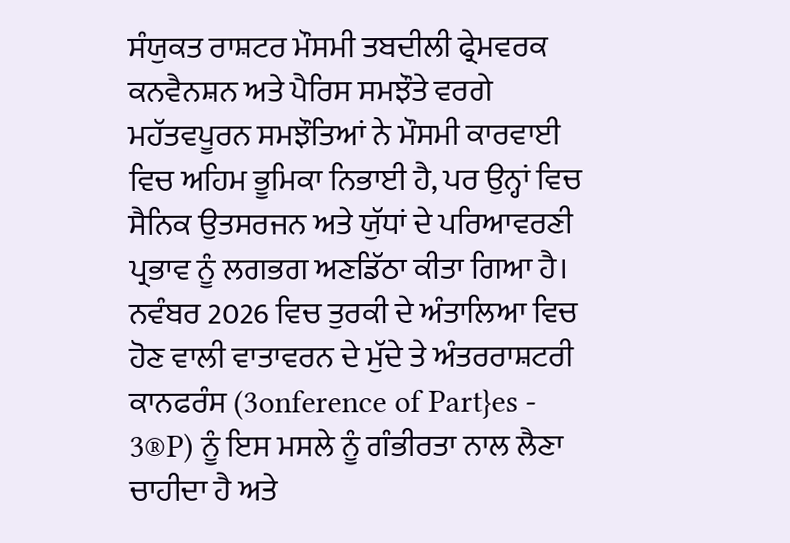ਸੰਯੁਕਤ ਰਾਸ਼ਟਰ ਮੌਸਮੀ ਤਬਦੀਲੀ ਫ੍ਰੇਮਵਰਕ ਕਨਵੈਨਸ਼ਨ ਅਤੇ ਪੈਰਿਸ ਸਮਝੌਤੇ ਵਰਗੇ ਮਹੱਤਵਪੂਰਨ ਸਮਝੌਤਿਆਂ ਨੇ ਮੌਸਮੀ ਕਾਰਵਾਈ ਵਿਚ ਅਹਿਮ ਭੂਮਿਕਾ ਨਿਭਾਈ ਹੈ, ਪਰ ਉਨ੍ਹਾਂ ਵਿਚ ਸੈਨਿਕ ਉਤਸਰਜਨ ਅਤੇ ਯੁੱਧਾਂ ਦੇ ਪਰਿਆਵਰਣੀ ਪ੍ਰਭਾਵ ਨੂੰ ਲਗਭਗ ਅਣਡਿੱਠਾ ਕੀਤਾ ਗਿਆ ਹੈ। ਨਵੰਬਰ 2026 ਵਿਚ ਤੁਰਕੀ ਦੇ ਅੰਤਾਲਿਆ ਵਿਚ ਹੋਣ ਵਾਲੀ ਵਾਤਾਵਰਨ ਦੇ ਮੁੱਦੇ ਤੇ ਅੰਤਰਰਾਸ਼ਟਰੀ ਕਾਨਫਰੰਸ (3onference of Part}es - 3®P) ਨੂੰ ਇਸ ਮਸਲੇ ਨੂੰ ਗੰਭੀਰਤਾ ਨਾਲ ਲੈਣਾ ਚਾਹੀਦਾ ਹੈ ਅਤੇ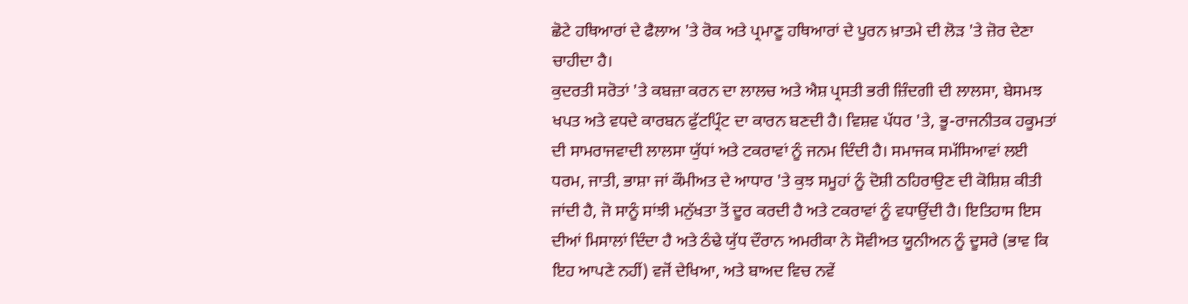ਛੋਟੇ ਹਥਿਆਰਾਂ ਦੇ ਫੈਲਾਅ 'ਤੇ ਰੋਕ ਅਤੇ ਪ੍ਰਮਾਣੂ ਹਥਿਆਰਾਂ ਦੇ ਪੂਰਨ ਖ਼ਾਤਮੇ ਦੀ ਲੋੜ 'ਤੇ ਜ਼ੋਰ ਦੇਣਾ ਚਾਹੀਦਾ ਹੈ।
ਕੁਦਰਤੀ ਸਰੋਤਾਂ 'ਤੇ ਕਬਜ਼ਾ ਕਰਨ ਦਾ ਲਾਲਚ ਅਤੇ ਐਸ਼ ਪ੍ਰਸਤੀ ਭਰੀ ਜ਼ਿੰਦਗੀ ਦੀ ਲਾਲਸਾ, ਬੇਸਮਝ ਖਪਤ ਅਤੇ ਵਧਦੇ ਕਾਰਬਨ ਫੁੱਟਪ੍ਰਿੰਟ ਦਾ ਕਾਰਨ ਬਣਦੀ ਹੈ। ਵਿਸ਼ਵ ਪੱਧਰ 'ਤੇ, ਭੂ-ਰਾਜਨੀਤਕ ਹਕੂਮਤਾਂ ਦੀ ਸਾਮਰਾਜਵਾਦੀ ਲਾਲਸਾ ਯੁੱਧਾਂ ਅਤੇ ਟਕਰਾਵਾਂ ਨੂੰ ਜਨਮ ਦਿੰਦੀ ਹੈ। ਸਮਾਜਕ ਸਮੱਸਿਆਵਾਂ ਲਈ ਧਰਮ, ਜਾਤੀ, ਭਾਸ਼ਾ ਜਾਂ ਕੌਮੀਅਤ ਦੇ ਆਧਾਰ 'ਤੇ ਕੁਝ ਸਮੂਹਾਂ ਨੂੰ ਦੋਸ਼ੀ ਠਹਿਰਾਉਣ ਦੀ ਕੋਸ਼ਿਸ਼ ਕੀਤੀ ਜਾਂਦੀ ਹੈ, ਜੋ ਸਾਨੂੰ ਸਾਂਝੀ ਮਨੁੱਖਤਾ ਤੋਂ ਦੂਰ ਕਰਦੀ ਹੈ ਅਤੇ ਟਕਰਾਵਾਂ ਨੂੰ ਵਧਾਉਂਦੀ ਹੈ। ਇਤਿਹਾਸ ਇਸ ਦੀਆਂ ਮਿਸਾਲਾਂ ਦਿੰਦਾ ਹੈ ਅਤੇ ਠੰਢੇ ਯੁੱਧ ਦੌਰਾਨ ਅਮਰੀਕਾ ਨੇ ਸੋਵੀਅਤ ਯੂਨੀਅਨ ਨੂੰ ਦੂਸਰੇ (ਭਾਵ ਕਿ ਇਹ ਆਪਣੇ ਨਹੀਂ) ਵਜੋਂ ਦੇਖਿਆ, ਅਤੇ ਬਾਅਦ ਵਿਚ ਨਵੇਂ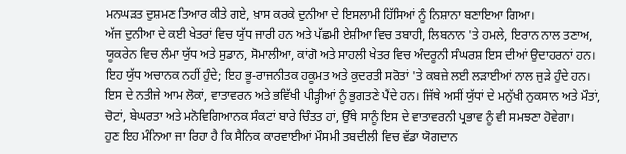ਮਨਘੜਤ ਦੁਸ਼ਮਣ ਤਿਆਰ ਕੀਤੇ ਗਏ, ਖ਼ਾਸ ਕਰਕੇ ਦੁਨੀਆ ਦੇ ਇਸਲਾਮੀ ਹਿੱਸਿਆਂ ਨੂੰ ਨਿਸ਼ਾਨਾ ਬਣਾਇਆ ਗਿਆ।
ਅੱਜ ਦੁਨੀਆ ਦੇ ਕਈ ਖੇਤਰਾਂ ਵਿਚ ਯੁੱਧ ਜਾਰੀ ਹਨ ਅਤੇ ਪੱਛਮੀ ਏਸ਼ੀਆ ਵਿਚ ਤਬਾਹੀ, ਲਿਬਨਾਨ 'ਤੇ ਹਮਲੇ, ਇਰਾਨ ਨਾਲ ਤਣਾਅ, ਯੂਕਰੇਨ ਵਿਚ ਲੰਮਾ ਯੁੱਧ ਅਤੇ ਸੁਡਾਨ, ਸੋਮਾਲੀਆ, ਕਾਂਗੋ ਅਤੇ ਸਾਹਲੀ ਖੇਤਰ ਵਿਚ ਅੰਦਰੂਨੀ ਸੰਘਰਸ਼ ਇਸ ਦੀਆਂ ਉਦਾਹਰਨਾਂ ਹਨ।
ਇਹ ਯੁੱਧ ਅਚਾਨਕ ਨਹੀਂ ਹੁੰਦੇ; ਇਹ ਭੂ-ਰਾਜਨੀਤਕ ਹਕੂਮਤ ਅਤੇ ਕੁਦਰਤੀ ਸਰੋਤਾਂ 'ਤੇ ਕਬਜ਼ੇ ਲਈ ਲੜਾਈਆਂ ਨਾਲ ਜੁੜੇ ਹੁੰਦੇ ਹਨ। ਇਸ ਦੇ ਨਤੀਜੇ ਆਮ ਲੋਕਾਂ, ਵਾਤਾਵਰਨ ਅਤੇ ਭਵਿੱਖੀ ਪੀੜ੍ਹੀਆਂ ਨੂੰ ਭੁਗਤਣੇ ਪੈਂਦੇ ਹਨ। ਜਿੱਥੇ ਅਸੀਂ ਯੁੱਧਾਂ ਦੇ ਮਨੁੱਖੀ ਨੁਕਸਾਨ ਅਤੇ ਮੌਤਾਂ, ਚੋਟਾਂ, ਬੇਘਰਤਾ ਅਤੇ ਮਨੋਵਿਗਿਆਨਕ ਸੰਕਟਾਂ ਬਾਰੇ ਚਿੰਤਤ ਹਾਂ, ਉੱਥੇ ਸਾਨੂੰ ਇਸ ਦੇ ਵਾਤਾਵਰਨੀ ਪ੍ਰਭਾਵ ਨੂੰ ਵੀ ਸਮਝਣਾ ਹੋਵੇਗਾ।
ਹੁਣ ਇਹ ਮੰਨਿਆ ਜਾ ਰਿਹਾ ਹੈ ਕਿ ਸੈਨਿਕ ਕਾਰਵਾਈਆਂ ਮੌਸਮੀ ਤਬਦੀਲੀ ਵਿਚ ਵੱਡਾ ਯੋਗਦਾਨ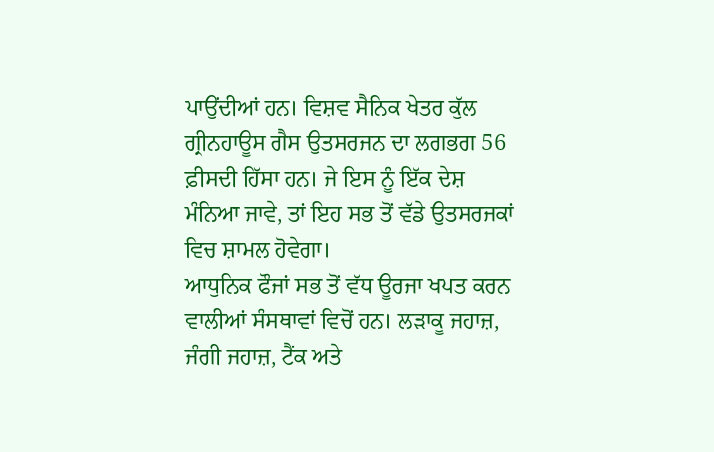ਪਾਉਂਦੀਆਂ ਹਨ। ਵਿਸ਼ਵ ਸੈਨਿਕ ਖੇਤਰ ਕੁੱਲ ਗ੍ਰੀਨਹਾਊਸ ਗੈਸ ਉਤਸਰਜਨ ਦਾ ਲਗਭਗ 56 ਫ਼ੀਸਦੀ ਹਿੱਸਾ ਹਨ। ਜੇ ਇਸ ਨੂੰ ਇੱਕ ਦੇਸ਼ ਮੰਨਿਆ ਜਾਵੇ, ਤਾਂ ਇਹ ਸਭ ਤੋਂ ਵੱਡੇ ਉਤਸਰਜਕਾਂ ਵਿਚ ਸ਼ਾਮਲ ਹੋਵੇਗਾ।
ਆਧੁਨਿਕ ਫੌਜਾਂ ਸਭ ਤੋਂ ਵੱਧ ਊਰਜਾ ਖਪਤ ਕਰਨ ਵਾਲੀਆਂ ਸੰਸਥਾਵਾਂ ਵਿਚੋਂ ਹਨ। ਲੜਾਕੂ ਜਹਾਜ਼, ਜੰਗੀ ਜਹਾਜ਼, ਟੈਂਕ ਅਤੇ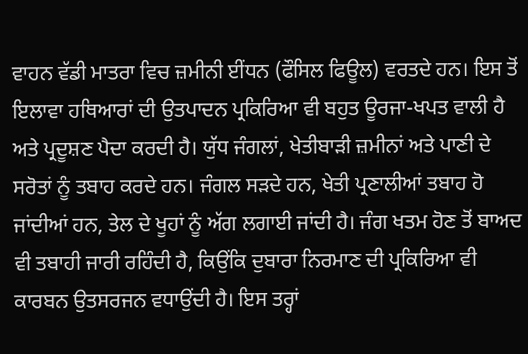ਵਾਹਨ ਵੱਡੀ ਮਾਤਰਾ ਵਿਚ ਜ਼ਮੀਨੀ ਈਂਧਨ (ਫੌਸਿਲ ਫਿਊਲ) ਵਰਤਦੇ ਹਨ। ਇਸ ਤੋਂ ਇਲਾਵਾ ਹਥਿਆਰਾਂ ਦੀ ਉਤਪਾਦਨ ਪ੍ਰਕਿਰਿਆ ਵੀ ਬਹੁਤ ਊਰਜਾ-ਖਪਤ ਵਾਲੀ ਹੈ ਅਤੇ ਪ੍ਰਦੂਸ਼ਣ ਪੈਦਾ ਕਰਦੀ ਹੈ। ਯੁੱਧ ਜੰਗਲਾਂ, ਖੇਤੀਬਾੜੀ ਜ਼ਮੀਨਾਂ ਅਤੇ ਪਾਣੀ ਦੇ ਸਰੋਤਾਂ ਨੂੰ ਤਬਾਹ ਕਰਦੇ ਹਨ। ਜੰਗਲ ਸੜਦੇ ਹਨ, ਖੇਤੀ ਪ੍ਰਣਾਲੀਆਂ ਤਬਾਹ ਹੋ ਜਾਂਦੀਆਂ ਹਨ, ਤੇਲ ਦੇ ਖੂਹਾਂ ਨੂੰ ਅੱਗ ਲਗਾਈ ਜਾਂਦੀ ਹੈ। ਜੰਗ ਖਤਮ ਹੋਣ ਤੋਂ ਬਾਅਦ ਵੀ ਤਬਾਹੀ ਜਾਰੀ ਰਹਿੰਦੀ ਹੈ, ਕਿਉਂਕਿ ਦੁਬਾਰਾ ਨਿਰਮਾਣ ਦੀ ਪ੍ਰਕਿਰਿਆ ਵੀ ਕਾਰਬਨ ਉਤਸਰਜਨ ਵਧਾਉਂਦੀ ਹੈ। ਇਸ ਤਰ੍ਹਾਂ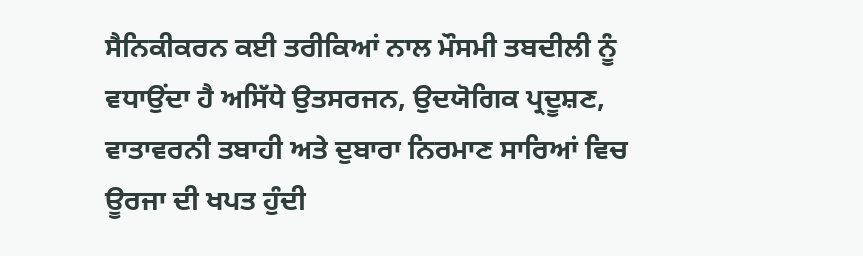ਸੈਨਿਕੀਕਰਨ ਕਈ ਤਰੀਕਿਆਂ ਨਾਲ ਮੌਸਮੀ ਤਬਦੀਲੀ ਨੂੰ ਵਧਾਉਂਦਾ ਹੈ ਅਸਿੱਧੇ ਉਤਸਰਜਨ, ਉਦਯੋਗਿਕ ਪ੍ਰਦੂਸ਼ਣ, ਵਾਤਾਵਰਨੀ ਤਬਾਹੀ ਅਤੇ ਦੁਬਾਰਾ ਨਿਰਮਾਣ ਸਾਰਿਆਂ ਵਿਚ ਊਰਜਾ ਦੀ ਖਪਤ ਹੁੰਦੀ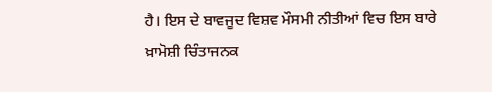ਹੈ। ਇਸ ਦੇ ਬਾਵਜੂਦ ਵਿਸ਼ਵ ਮੌਸਮੀ ਨੀਤੀਆਂ ਵਿਚ ਇਸ ਬਾਰੇ ਖ਼ਾਮੋਸ਼ੀ ਚਿੰਤਾਜਨਕ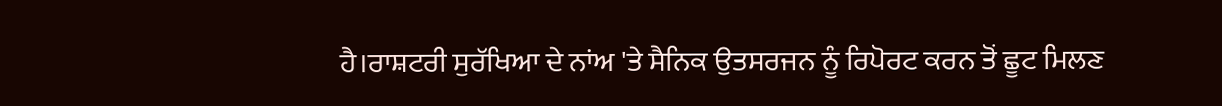ਹੈ।ਰਾਸ਼ਟਰੀ ਸੁਰੱਖਿਆ ਦੇ ਨਾਂਅ 'ਤੇ ਸੈਨਿਕ ਉਤਸਰਜਨ ਨੂੰ ਰਿਪੋਰਟ ਕਰਨ ਤੋਂ ਛੂਟ ਮਿਲਣ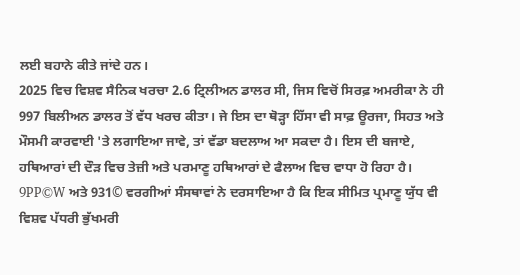ਲਈ ਬਹਾਨੇ ਕੀਤੇ ਜਾਂਦੇ ਹਨ।
2025 ਵਿਚ ਵਿਸ਼ਵ ਸੈਨਿਕ ਖਰਚਾ 2.6 ਟ੍ਰਿਲੀਅਨ ਡਾਲਰ ਸੀ, ਜਿਸ ਵਿਚੋਂ ਸਿਰਫ਼ ਅਮਰੀਕਾ ਨੇ ਹੀ 997 ਬਿਲੀਅਨ ਡਾਲਰ ਤੋਂ ਵੱਧ ਖਰਚ ਕੀਤਾ। ਜੇ ਇਸ ਦਾ ਥੋੜ੍ਹਾ ਹਿੱਸਾ ਵੀ ਸਾਫ਼ ਊਰਜਾ, ਸਿਹਤ ਅਤੇ ਮੌਸਮੀ ਕਾਰਵਾਈ 'ਤੇ ਲਗਾਇਆ ਜਾਵੇ, ਤਾਂ ਵੱਡਾ ਬਦਲਾਅ ਆ ਸਕਦਾ ਹੈ। ਇਸ ਦੀ ਬਜਾਏ, ਹਥਿਆਰਾਂ ਦੀ ਦੌੜ ਵਿਚ ਤੇਜ਼ੀ ਅਤੇ ਪਰਮਾਣੂ ਹਥਿਆਰਾਂ ਦੇ ਫੈਲਾਅ ਵਿਚ ਵਾਧਾ ਹੋ ਰਿਹਾ ਹੈ। 9PP©W ਅਤੇ 931© ਵਰਗੀਆਂ ਸੰਸਥਾਵਾਂ ਨੇ ਦਰਸਾਇਆ ਹੈ ਕਿ ਇਕ ਸੀਮਿਤ ਪ੍ਰਮਾਣੂ ਯੁੱਧ ਵੀ ਵਿਸ਼ਵ ਪੱਧਰੀ ਭੁੱਖਮਰੀ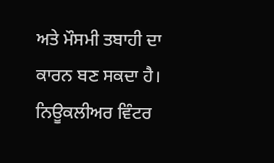ਅਤੇ ਮੌਸਮੀ ਤਬਾਹੀ ਦਾ ਕਾਰਨ ਬਣ ਸਕਦਾ ਹੈ।
ਨਿਊਕਲੀਅਰ ਵਿੰਟਰ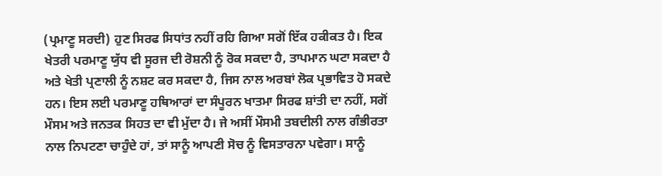(ਪ੍ਰਮਾਣੂ ਸਰਦੀ) ਹੁਣ ਸਿਰਫ ਸਿਧਾਂਤ ਨਹੀਂ ਰਹਿ ਗਿਆ ਸਗੋਂ ਇੱਕ ਹਕੀਕਤ ਹੈ। ਇਕ ਖੇਤਰੀ ਪਰਮਾਣੂ ਯੁੱਧ ਵੀ ਸੂਰਜ ਦੀ ਰੋਸ਼ਨੀ ਨੂੰ ਰੋਕ ਸਕਦਾ ਹੈ, ਤਾਪਮਾਨ ਘਟਾ ਸਕਦਾ ਹੈ ਅਤੇ ਖੇਤੀ ਪ੍ਰਣਾਲੀ ਨੂੰ ਨਸ਼ਟ ਕਰ ਸਕਦਾ ਹੈ, ਜਿਸ ਨਾਲ ਅਰਬਾਂ ਲੋਕ ਪ੍ਰਭਾਵਿਤ ਹੋ ਸਕਦੇ ਹਨ। ਇਸ ਲਈ ਪਰਮਾਣੂ ਹਥਿਆਰਾਂ ਦਾ ਸੰਪੂਰਨ ਖਾਤਮਾ ਸਿਰਫ ਸ਼ਾਂਤੀ ਦਾ ਨਹੀਂ, ਸਗੋਂ ਮੌਸਮ ਅਤੇ ਜਨਤਕ ਸਿਹਤ ਦਾ ਵੀ ਮੁੱਦਾ ਹੈ। ਜੇ ਅਸੀਂ ਮੌਸਮੀ ਤਬਦੀਲੀ ਨਾਲ ਗੰਭੀਰਤਾ ਨਾਲ ਨਿਪਟਣਾ ਚਾਹੁੰਦੇ ਹਾਂ, ਤਾਂ ਸਾਨੂੰ ਆਪਣੀ ਸੋਚ ਨੂੰ ਵਿਸਤਾਰਨਾ ਪਵੇਗਾ। ਸਾਨੂੰ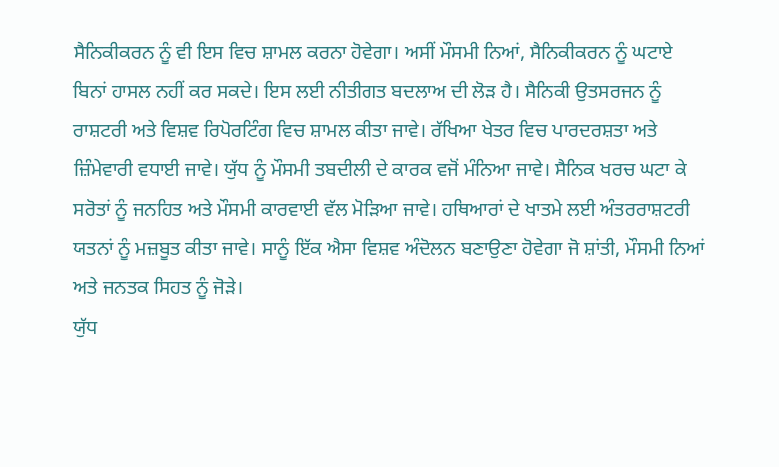ਸੈਨਿਕੀਕਰਨ ਨੂੰ ਵੀ ਇਸ ਵਿਚ ਸ਼ਾਮਲ ਕਰਨਾ ਹੋਵੇਗਾ। ਅਸੀਂ ਮੌਸਮੀ ਨਿਆਂ, ਸੈਨਿਕੀਕਰਨ ਨੂੰ ਘਟਾਏ ਬਿਨਾਂ ਹਾਸਲ ਨਹੀਂ ਕਰ ਸਕਦੇ। ਇਸ ਲਈ ਨੀਤੀਗਤ ਬਦਲਾਅ ਦੀ ਲੋੜ ਹੈ। ਸੈਨਿਕੀ ਉਤਸਰਜਨ ਨੂੰ ਰਾਸ਼ਟਰੀ ਅਤੇ ਵਿਸ਼ਵ ਰਿਪੋਰਟਿੰਗ ਵਿਚ ਸ਼ਾਮਲ ਕੀਤਾ ਜਾਵੇ। ਰੱਖਿਆ ਖੇਤਰ ਵਿਚ ਪਾਰਦਰਸ਼ਤਾ ਅਤੇ ਜ਼ਿੰਮੇਵਾਰੀ ਵਧਾਈ ਜਾਵੇ। ਯੁੱਧ ਨੂੰ ਮੌਸਮੀ ਤਬਦੀਲੀ ਦੇ ਕਾਰਕ ਵਜੋਂ ਮੰਨਿਆ ਜਾਵੇ। ਸੈਨਿਕ ਖਰਚ ਘਟਾ ਕੇ ਸਰੋਤਾਂ ਨੂੰ ਜਨਹਿਤ ਅਤੇ ਮੌਸਮੀ ਕਾਰਵਾਈ ਵੱਲ ਮੋੜਿਆ ਜਾਵੇ। ਹਥਿਆਰਾਂ ਦੇ ਖਾਤਮੇ ਲਈ ਅੰਤਰਰਾਸ਼ਟਰੀ ਯਤਨਾਂ ਨੂੰ ਮਜ਼ਬੂਤ ਕੀਤਾ ਜਾਵੇ। ਸਾਨੂੰ ਇੱਕ ਐਸਾ ਵਿਸ਼ਵ ਅੰਦੋਲਨ ਬਣਾਉਣਾ ਹੋਵੇਗਾ ਜੋ ਸ਼ਾਂਤੀ, ਮੌਸਮੀ ਨਿਆਂ ਅਤੇ ਜਨਤਕ ਸਿਹਤ ਨੂੰ ਜੋੜੇ।
ਯੁੱਧ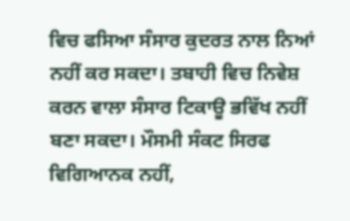ਵਿਚ ਫਸਿਆ ਸੰਸਾਰ ਕੁਦਰਤ ਨਾਲ ਨਿਆਂ ਨਹੀਂ ਕਰ ਸਕਦਾ। ਤਬਾਹੀ ਵਿਚ ਨਿਵੇਸ਼ ਕਰਨ ਵਾਲਾ ਸੰਸਾਰ ਟਿਕਾਊ ਭਵਿੱਖ ਨਹੀਂ ਬਣਾ ਸਕਦਾ। ਮੌਸਮੀ ਸੰਕਟ ਸਿਰਫ ਵਿਗਿਆਨਕ ਨਹੀਂ,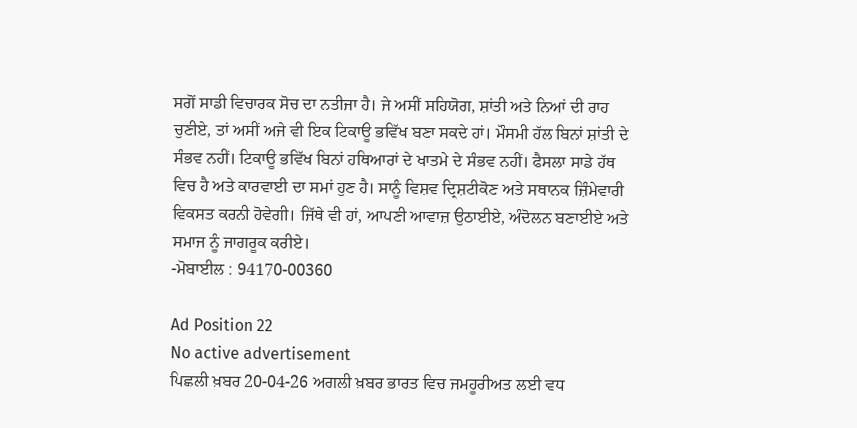ਸਗੋਂ ਸਾਡੀ ਵਿਚਾਰਕ ਸੋਚ ਦਾ ਨਤੀਜਾ ਹੈ। ਜੇ ਅਸੀਂ ਸਹਿਯੋਗ, ਸ਼ਾਂਤੀ ਅਤੇ ਨਿਆਂ ਦੀ ਰਾਹ ਚੁਣੀਏ, ਤਾਂ ਅਸੀਂ ਅਜੇ ਵੀ ਇਕ ਟਿਕਾਊ ਭਵਿੱਖ ਬਣਾ ਸਕਦੇ ਹਾਂ। ਮੌਸਮੀ ਹੱਲ ਬਿਨਾਂ ਸ਼ਾਂਤੀ ਦੇ ਸੰਭਵ ਨਹੀਂ। ਟਿਕਾਊ ਭਵਿੱਖ ਬਿਨਾਂ ਹਥਿਆਰਾਂ ਦੇ ਖਾਤਮੇ ਦੇ ਸੰਭਵ ਨਹੀਂ। ਫੈਸਲਾ ਸਾਡੇ ਹੱਥ ਵਿਚ ਹੈ ਅਤੇ ਕਾਰਵਾਈ ਦਾ ਸਮਾਂ ਹੁਣ ਹੈ। ਸਾਨੂੰ ਵਿਸ਼ਵ ਦ੍ਰਿਸ਼ਟੀਕੋਣ ਅਤੇ ਸਥਾਨਕ ਜ਼ਿੰਮੇਵਾਰੀ ਵਿਕਸਤ ਕਰਨੀ ਹੋਵੇਗੀ। ਜਿੱਥੇ ਵੀ ਹਾਂ, ਆਪਣੀ ਆਵਾਜ਼ ਉਠਾਈਏ, ਅੰਦੋਲਨ ਬਣਾਈਏ ਅਤੇ ਸਮਾਜ ਨੂੰ ਜਾਗਰੂਕ ਕਰੀਏ।
-ਮੋਬਾਈਲ : 94170-00360

Ad Position 22
No active advertisement
ਪਿਛਲੀ ਖ਼ਬਰ 20-04-26 ਅਗਲੀ ਖ਼ਬਰ ਭਾਰਤ ਵਿਚ ਜਮਹੂਰੀਅਤ ਲਈ ਵਧ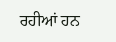ਰਹੀਆਂ ਹਨ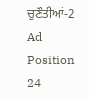ਚੁਣੌਤੀਆਂ-2
Ad Position 24